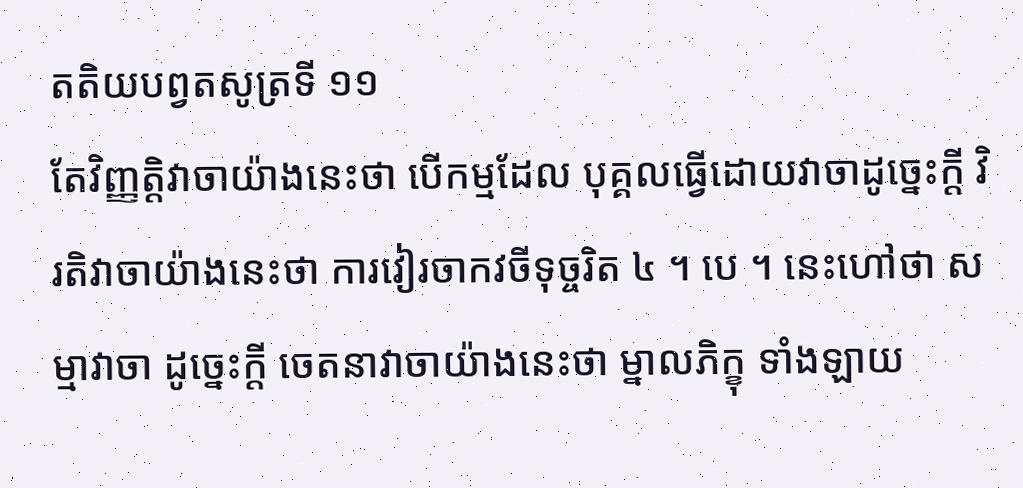តតិយបព្វតសូត្រទី ១១
តែវិញ្ញត្តិវាចាយ៉ាងនេះថា បើកម្មដែល បុគ្គលធ្វើដោយវាចាដូច្នេះក្តី វិរតិវាចាយ៉ាងនេះថា ការវៀរចាកវចីទុច្ចរិត ៤ ។ បេ ។ នេះហៅថា សម្មាវាចា ដូច្នេះក្តី ចេតនាវាចាយ៉ាងនេះថា ម្នាលភិក្ខុ ទាំងឡាយ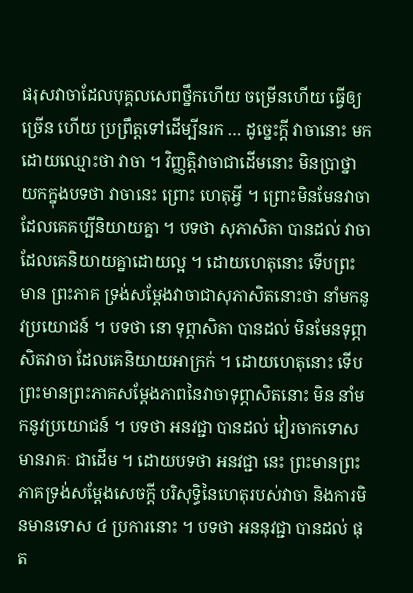ផរុសវាចាដែលបុគ្គលសេពថ្នឹកហើយ ចម្រើនហើយ ធ្វើឲ្យច្រើន ហើយ ប្រព្រឹត្តទៅដើម្បីនរក … ដូច្នេះក្តី វាចានោះ មកដោយឈ្មោះថា វាចា ។ វិញ្ញត្តិវាចាជាដើមនោះ មិនប្រាថ្នាយកក្នុងបទថា វាចានេះ ព្រោះ ហេតុអ្វី ។ ព្រោះមិនមែនវាចាដែលគេគប្បីនិយាយគ្នា ។ បទថា សុភាសិតា បានដល់ វាចាដែលគេនិយាយគ្នាដោយល្អ ។ ដោយហេតុនោះ ទើបព្រះមាន ព្រះភាគ ទ្រង់សម្តែងវាចាជាសុភាសិតនោះថា នាំមកនូវប្រយោជន៍ ។ បទថា នោ ទុព្ភាសិតា បានដល់ មិនមែនទុព្ភាសិតវាចា ដែលគេនិយាយអាក្រក់ ។ ដោយហេតុនោះ ទើបព្រះមានព្រះភាគសម្តែងភាពនៃវាចាទុព្ភាសិតនោះ មិន នាំមកនូវប្រយោជន៍ ។ បទថា អនវជ្ជា បានដល់ វៀរចាកទោសមានរាគៈ ជាដើម ។ ដោយបទថា អនវជ្ជា នេះ ព្រះមានព្រះភាគទ្រង់សម្តែងសេចក្តី បរិសុទ្ធិនៃហេតុរបស់វាចា និងការមិនមានទោស ៤ ប្រការនោះ ។ បទថា អននុវជ្ជា បានដល់ ផុត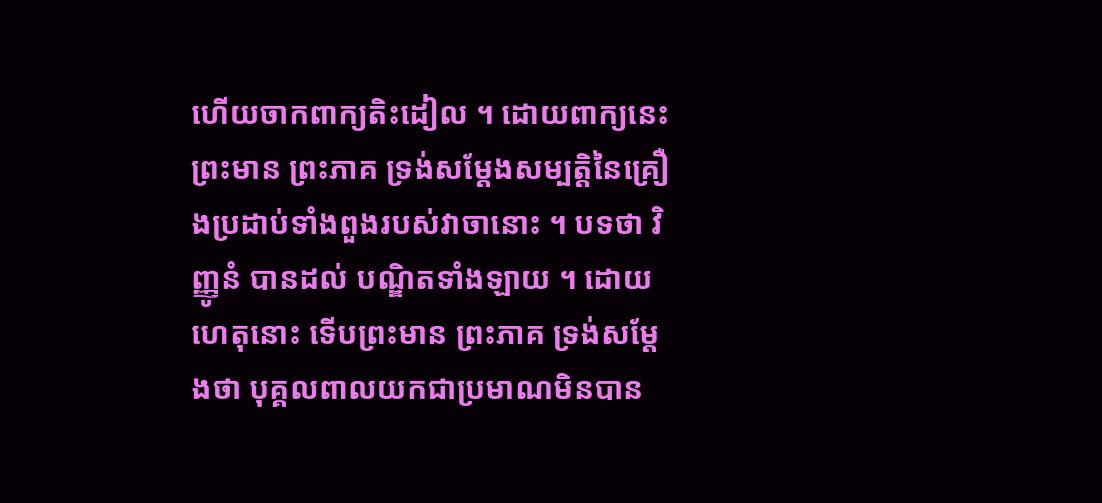ហើយចាកពាក្យតិះដៀល ។ ដោយពាក្យនេះ ព្រះមាន ព្រះភាគ ទ្រង់សម្តែងសម្បត្តិនៃគ្រឿងប្រដាប់ទាំងពួងរបស់វាចានោះ ។ បទថា វិញ្ញូនំ បានដល់ បណ្ឌិតទាំងឡាយ ។ ដោយហេតុនោះ ទើបព្រះមាន ព្រះភាគ ទ្រង់សម្តែងថា បុគ្គលពាលយកជាប្រមាណមិនបាន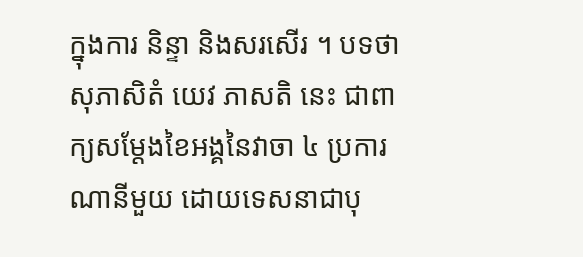ក្នុងការ និន្ទា និងសរសើរ ។ បទថា សុភាសិតំ យេវ ភាសតិ នេះ ជាពាក្យសម្តែងខៃអង្គនៃវាចា ៤ ប្រការណានីមួយ ដោយទេសនាជាបុ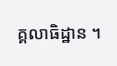គ្គលាធិដ្ឋាន ។